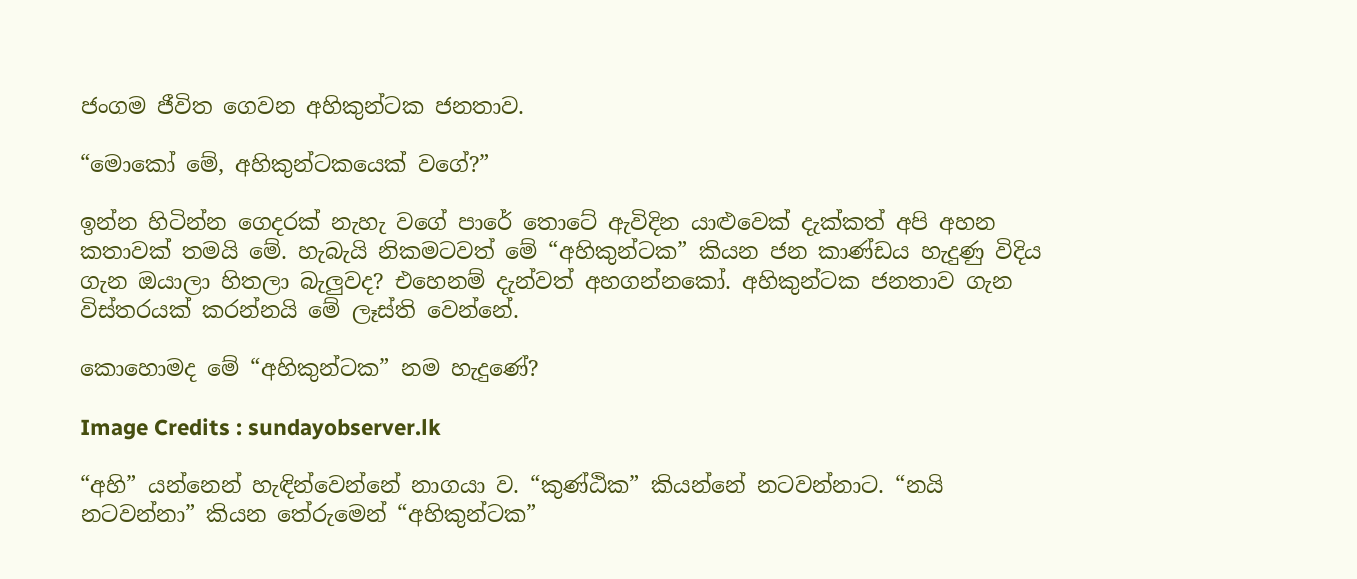ජංගම ජීවිත ගෙවන අහිකුන්ටක ජනතාව.

“මොකෝ මේ, අහිකුන්ටකයෙක් වගේ?”

ඉන්න හිටින්න ගෙදරක් නැහැ වගේ පාරේ තොටේ ඇවිදින යාළුවෙක් දැක්කත් අපි අහන කතාවක් තමයි මේ. හැබැයි නිකමටවත් මේ “අහිකුන්ටක” කියන ජන කාණ්ඩය හැදුණු විදිය ගැන ඔයාලා හිතලා බැලුවද? එහෙනම් දැන්වත් අහගන්නකෝ. අහිකුන්ටක ජනතාව ගැන විස්තරයක් කරන්නයි මේ ලෑස්ති වෙන්නේ.

කොහොමද මේ “අහිකුන්ටක” නම හැදුණේ?

Image Credits : sundayobserver.lk

“අහි” යන්නෙන් හැඳින්වෙන්නේ නාගයා ව. “කුණ්ඨික” කියන්නේ නටවන්නාට. “නයි නටවන්නා” කියන තේරුමෙන් “අහිකුන්ටක”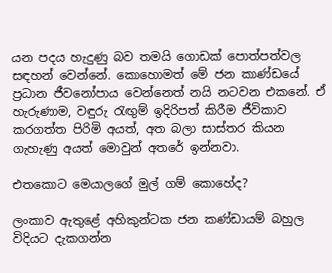යන පදය හැදුණු බව තමයි ගොඩක් පොත්පත්වල සඳහන් වෙන්නේ. කොහොමත් මේ ජන කාණ්ඩයේ ප්‍රධාන ජීවනෝපාය වෙන්නෙත් නයි නටවන එකනේ. ඒ හැරුණාම, වඳුරු රැඟුම් ඉදිරිපත් කිරීම ජීවිකාව කරගත්ත පිරිමි අයත්, අත බලා සාස්තර කියන ගැහැණු අයත් මොවුන් අතරේ ඉන්නවා.

එතකොට මෙයාලගේ මුල් ගම් කොහේද?

ලංකාව ඇතුළේ අහිකුන්ටක ජන කණ්ඩායම් බහුල විදියට දැකගන්න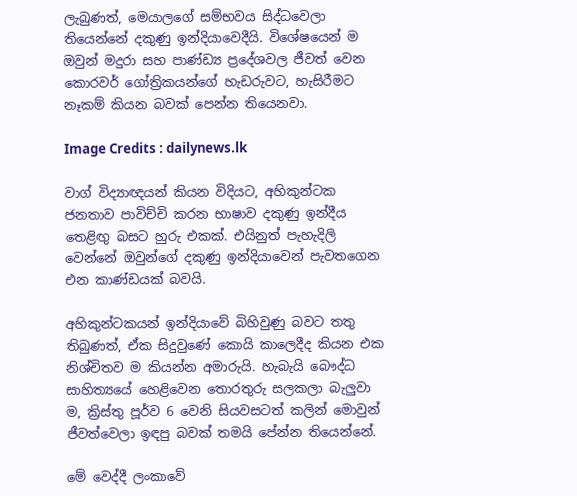ලැබුණත්, මෙයාලගේ සම්භවය සිද්ධවෙලා තියෙන්නේ දකුණු ඉන්දියාවෙදීයි. විශේෂයෙන් ම ඔවුන් මදුරා සහ පාණ්ඩ්‍ය ප්‍රදේශවල ජීවත් වෙන කොරවර් ගෝත්‍රිකයන්ගේ හැඩරුවට, හැසිරීමට නෑකම් කියන බවක් පෙන්න තියෙනවා.

Image Credits : dailynews.lk

වාග් විද්‍යාඥයන් කියන විදියට, අහිකුන්ටක ජනතාව පාවිච්චි කරන භාෂාව දකුණු ඉන්දීය තෙළිඟු බසට හුරු එකක්. එයිනුත් පැහැදිලි වෙන්නේ ඔවුන්ගේ දකුණු ඉන්දියාවෙන් පැවතගෙන එන කාණ්ඩයක් බවයි.

අහිකුන්ටකයන් ඉන්දියාවේ බිහිවුණු බවට තතු තිබුණත්, ඒක සිදුවුණේ කොයි කාලෙදීද කියන එක නිශ්චිතව ම කියන්න අමාරුයි. හැබැයි බෞද්ධ සාහිත්‍යයේ හෙළිවෙන තොරතුරු සලකලා බැලුවා ම, ක්‍රිස්තු පූර්ව 6 වෙනි සියවසටත් කලින් මොවුන් ජීවත්වෙලා ඉඳපු බවක් තමයි පේන්න තියෙන්නේ.

මේ වෙද්දී ලංකාවේ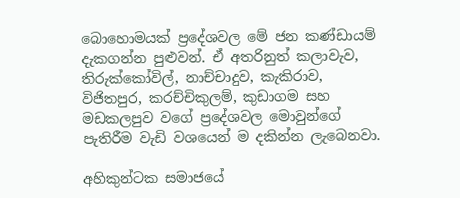බොහොමයක් ප්‍රදේශවල මේ ජන කණ්ඩායම් දැකගන්න පුළුවන්. ඒ අතරිනුත් කලාවැව, තිරුක්‌කෝවිල්, නාච්චාදුව, කැකිරාව, විජිතපුර, කරච්චිකුලම්, කුඩාගම සහ මඩකලපුව වගේ ප්‍රදේශවල මොවුන්ගේ පැතිරීම වැඩි වශයෙන් ම දකින්න ලැබෙනවා.

අහිකුන්ටක සමාජයේ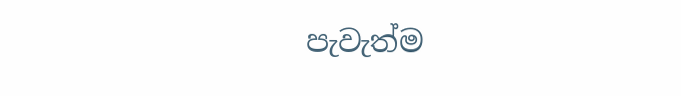පැවැත්ම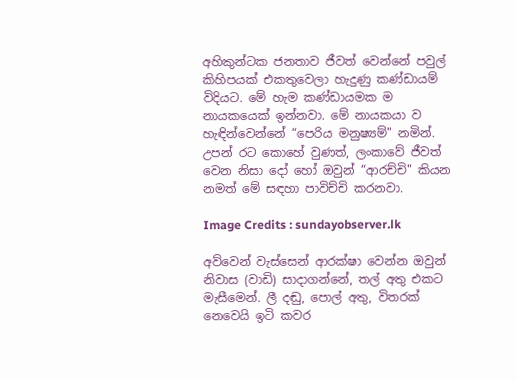අහිකුන්ටක ජනතාව ජීවත් වෙන්නේ පවුල් කිහිපයක් එකතුවෙලා හැදුණු කණ්ඩායම් විදියට. මේ හැම කණ්ඩායමක ම නායකයෙක් ඉන්නවා. මේ නායකයා ව හැඳින්වෙන්නේ “පෙරිය මනුෂ්‍යම්" නමින්. උපන් රට කොහේ වුණත්, ලංකාවේ ජීවත් වෙන නිසා දෝ හෝ ඔවුන් “ආරච්චි" කියන නමත් මේ සඳහා පාවිච්චි කරනවා.

Image Credits : sundayobserver.lk

අව්වෙන් වැස්සෙන් ආරක්ෂා වෙන්න ඔවුන් නිවාස (වාඩි) සාදාගන්නේ, තල් අතු එකට මැසීමෙන්. ලී දඬු, පොල් අතු, විතරක් නෙවෙයි ඉටි කවර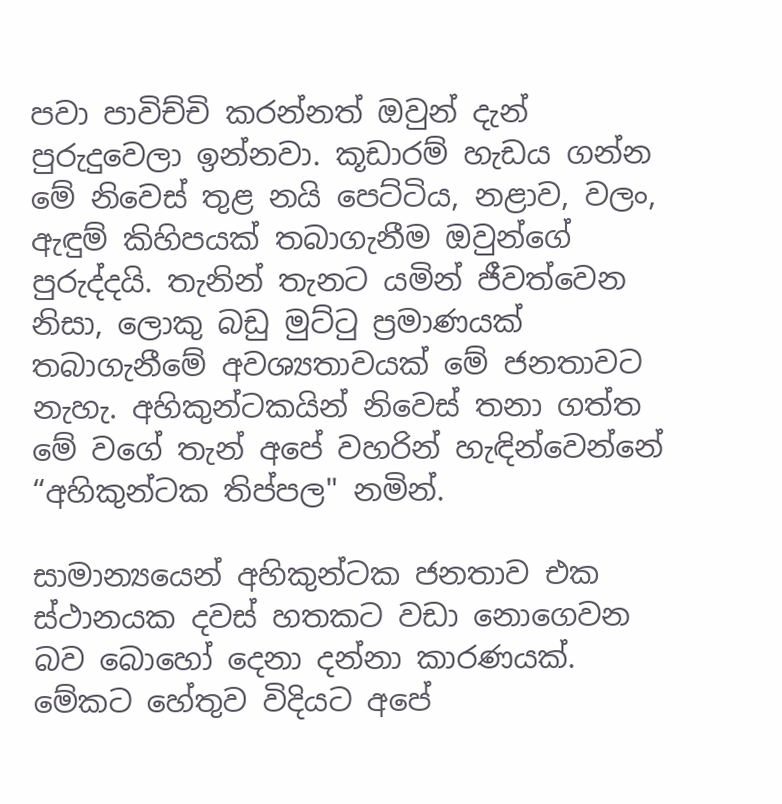පවා පාවිච්චි කරන්නත් ඔවුන් දැන් පුරුදුවෙලා ඉන්නවා. කූඩාරම් හැඩය ගන්න මේ නිවෙස් තුළ නයි පෙට්‌ටිය, නළාව, වලං, ඇඳුම් කිහිපයක් තබාගැනීම ඔවුන්ගේ පුරුද්දයි. තැනින් තැනට යමින් ජීවත්වෙන නිසා, ලොකු බඩු මුට්ටු ප්‍රමාණයක් තබාගැනීමේ අවශ්‍යතාවයක් මේ ජනතාවට නැහැ. අහිකුන්ටකයින් නිවෙස් තනා ගත්ත මේ වගේ තැන් අපේ වහරින් හැඳින්වෙන්නේ “අහිකුන්ටක තිප්පල" නමින්.

සාමාන්‍යයෙන් අහිකුන්ටක ජනතාව එක ස්ථානයක දවස් හතකට වඩා නොගෙවන බව බොහෝ දෙනා දන්නා කාරණයක්. මේකට හේතුව විදියට අපේ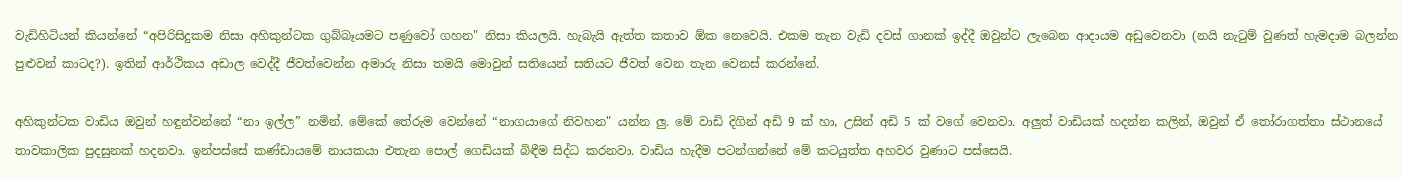වැඩිහිටියන් කියන්නේ “අපිරිසිදුකම නිසා අහිකුන්ටක ගුබ්බෑයමට පණුවෝ ගහන" නිසා කියලයි. හැබැයි ඇත්ත කතාව ඕක නෙවෙයි. එකම තැන වැඩි දවස් ගානක් ඉද්දී ඔවුන්ට ලැබෙන ආදායම අඩුවෙනවා (නයි නැටුම් වුණත් හැමදාම බලන්න පුළුවන් කාටද?). ඉතින් ආර්ථිකය අඩාල වෙද්දී ජීවත්වෙන්න අමාරු නිසා තමයි මොවුන් සතියෙන් සතියට ජීවත් වෙන තැන වෙනස් කරන්නේ.

අහිකුන්ටක වාඩිය ඔවුන් හඳුන්වන්නේ “නා ඉල්ල” නමින්. මේකේ තේරුම වෙන්නේ “නාගයාගේ නිවහන" යන්න ලු. මේ වාඩි දිගින් අඩි 9 ක්‌ හා, උසින් අඩි 5 ක් වගේ වෙනවා. අලුත් වාඩියක් හදන්න කලින්, ඔවුන් ඒ තෝරාගත්තා ස්ථානයේ තාවකාලික පුදසුනක් හදනවා. ඉන්පස්සේ කණ්ඩායමේ නායකයා එතැන පොල් ගෙඩියක් බිඳීම සිද්ධ කරනවා. වාඩිය හැදීම පටන්ගන්නේ මේ කටයුත්ත අහවර වුණාට පස්සෙයි.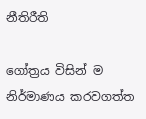නීතිරීති

ගෝත්‍රය විසින් ම නිර්මාණය කරවගත්ත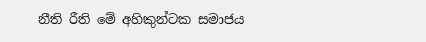නීති රීති මේ අහිකුන්ටක සමාජය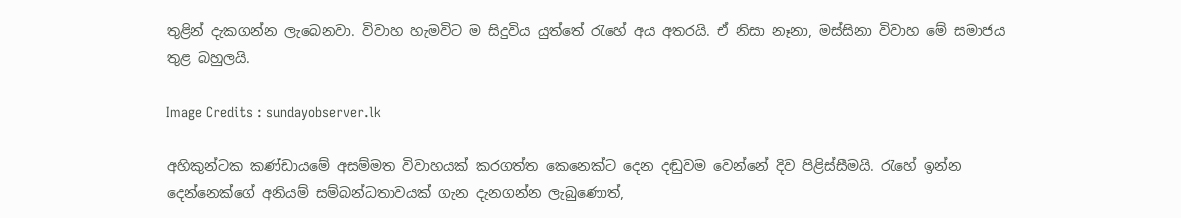තුළින් දැකගන්න ලැබෙනවා. විවාහ හැමවිට ම සිදුවිය යුත්තේ රැහේ අය අතරයි. ඒ නිසා නෑනා, මස්සිනා විවාහ මේ සමාජය තුළ බහුලයි.

Image Credits : sundayobserver.lk

අහිකුන්ටක කණ්ඩායමේ අසම්මත විවාහයක් කරගත්ත කෙනෙක්ට දෙන දඬුවම වෙන්නේ දිව පිළිස්සීමයි. රැහේ ඉන්න දෙන්නෙක්ගේ අනියම් සම්බන්ධතාවයක් ගැන දැනගන්න ලැබුණොත්,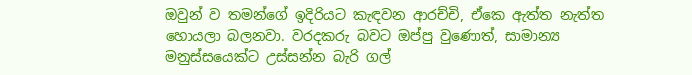ඔවුන් ව තමන්ගේ ඉදිරියට කැඳවන ආරච්චි, ඒකෙ ඇත්ත නැත්ත හොයලා බලනවා. වරදකරු බවට ඔප්පු වුණොත්, සාමාන්‍ය මනුස්සයෙක්ට උස්සන්න බැරි ගල්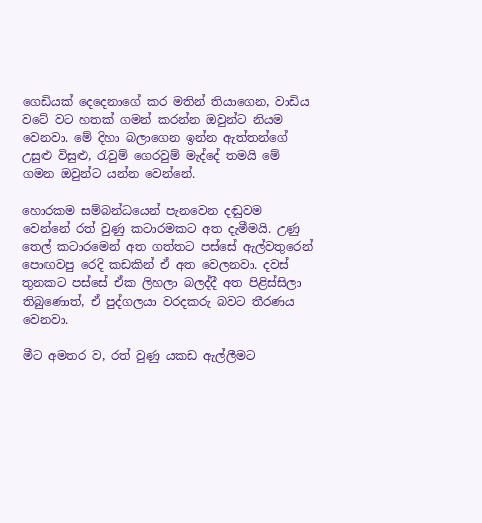ගෙඩියක් දෙදෙනාගේ කර මතින් තියාගෙන, වාඩිය වටේ වට හතක් ගමන් කරන්න ඔවුන්ට නියම වෙනවා. මේ දිහා බලාගෙන ඉන්න ඇත්තන්ගේ උසුළු විසුළු, රැවුම් ගෙරවුම් මැද්දේ තමයි මේ ගමන ඔවුන්ට යන්න වෙන්නේ.

හොරකම සම්බන්ධයෙන් පැනවෙන දඬුවම වෙන්නේ රත් වුණු කටාරමකට අත දැමීමයි. උණු තෙල් කටාරමෙන් අත ගත්තට පස්සේ ඇල්වතුරෙන් පොඟවපු රෙදි කඩකින් ඒ අත වෙලනවා. දවස් තුනකට පස්සේ ඒක ලිහලා බලද්දී අත පිළිස්සිලා තිබුණොත්, ඒ පුද්ගලයා වරදකරු බවට තීරණය වෙනවා.

මීට අමතර ව, රත් වුණු යකඩ ඇල්ලීමට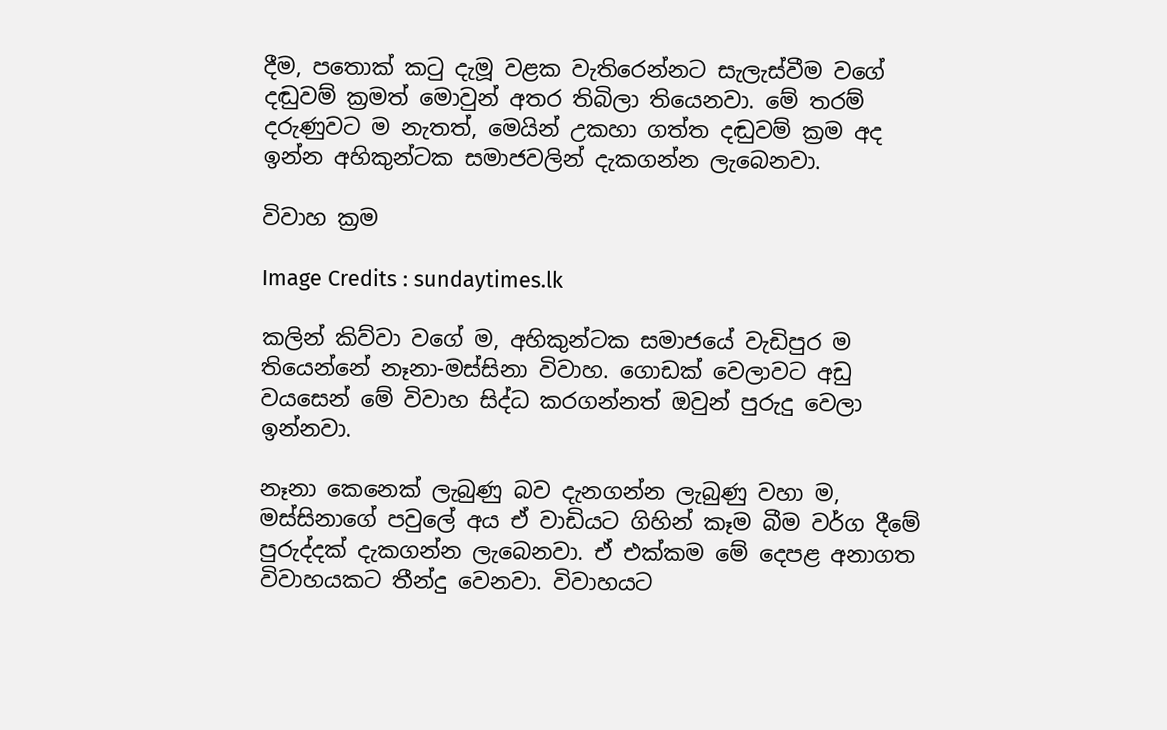දීම, පතොක් කටු දැමූ වළක වැතිරෙන්නට සැලැස්වීම වගේ දඬුවම් ක්‍රමත් මොවුන් අතර තිබිලා තියෙනවා. මේ තරම් දරුණුවට ම නැතත්, මෙයින් උකහා ගත්ත දඬුවම් ක්‍රම අද ඉන්න අහිකුන්ටක සමාජවලින් දැකගන්න ලැබෙනවා.

විවාහ ක්‍රම

Image Credits : sundaytimes.lk

කලින් කිව්වා වගේ ම, අහිකුන්ටක සමාජයේ වැඩිපුර ම තියෙන්නේ නෑනා-මස්සිනා විවාහ. ගොඩක් වෙලාවට අඩු වයසෙන් මේ විවාහ සිද්ධ කරගන්නත් ඔවුන් පුරුදු වෙලා ඉන්නවා.

නෑනා කෙනෙක් ලැබුණු බව දැනගන්න ලැබුණු වහා ම, මස්සිනාගේ පවුලේ අය ඒ වාඩියට ගිහින් කෑම බීම වර්ග දීමේ පුරුද්දක් දැකගන්න ලැබෙනවා. ඒ එක්කම මේ දෙපළ අනාගත විවාහයකට තීන්දු වෙනවා. විවාහයට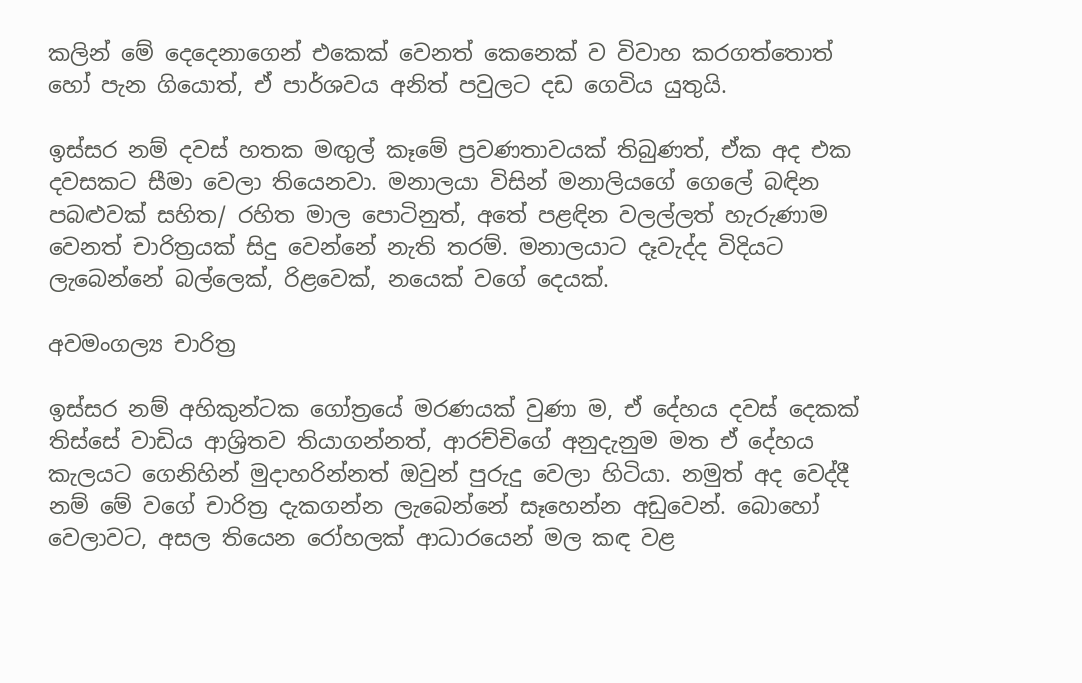කලින් මේ දෙදෙනාගෙන් එකෙක් වෙනත් කෙනෙක් ව විවාහ කරගත්තොත් හෝ පැන ගියොත්, ඒ පාර්ශවය අනිත් පවුලට දඩ ගෙවිය යුතුයි.

ඉස්සර නම් දවස් හතක මඟුල් කෑමේ ප්‍රවණතාවයක් තිබුණත්, ඒක අද එක දවසකට සීමා වෙලා තියෙනවා. මනාලයා විසින් මනාලියගේ ගෙලේ බඳින පබළුවක් සහිත/ රහිත මාල පොටිනුත්, අතේ පළඳින වලල්ලත් හැරුණාම වෙනත් චාරිත්‍රයක් සිදු වෙන්නේ නැති තරම්. මනාලයාට දෑවැද්ද විදියට ලැබෙන්නේ බල්ලෙක්, රිළවෙක්, නයෙක් වගේ දෙයක්.

අවමංගල්‍ය චාරිත්‍ර

ඉස්සර නම් අහිකුන්ටක ගෝත්‍රයේ මරණයක් වුණා ම, ඒ දේහය දවස් දෙකක් තිස්සේ වාඩිය ආශ්‍රිතව තියාගන්නත්, ආරච්චිගේ අනුදැනුම මත ඒ දේහය කැලයට ගෙනිහින් මුදාහරින්නත් ඔවුන් පුරුදු වෙලා හිටියා. නමුත් අද වෙද්දී නම් මේ වගේ චාරිත්‍ර දැකගන්න ලැබෙන්නේ සෑහෙන්න අඩුවෙන්. බොහෝ වෙලාවට, අසල තියෙන රෝහලක් ආධාරයෙන් මල කඳ වළ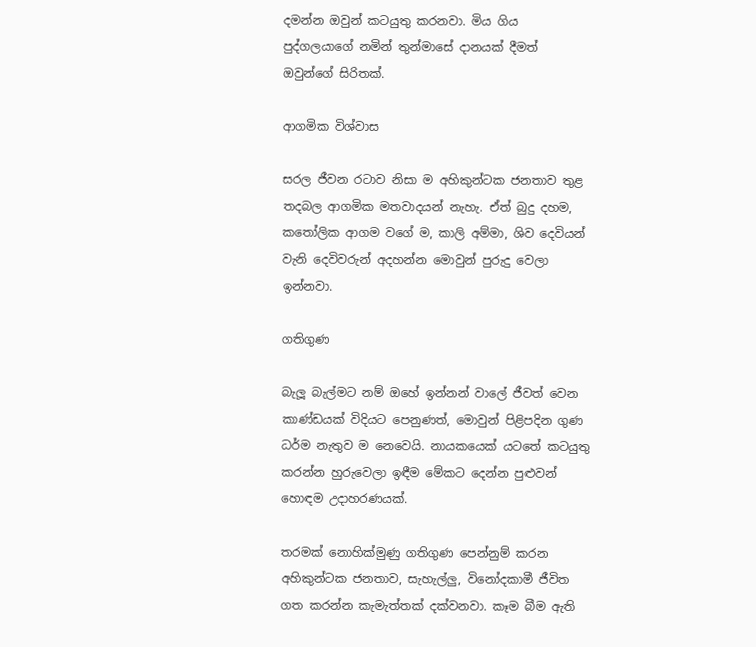දමන්න ඔවුන් කටයුතු කරනවා. මිය ගිය පුද්ගලයාගේ නමින් තුන්මාසේ දානයක් දීමත් ඔවුන්ගේ සිරිතක්.

ආගමික විශ්වාස

සරල ජීවන රටාව නිසා ම අහිකුන්ටක ජනතාව තුළ තදබල ආගමික මතවාදයන් නැහැ. ඒත් බුදු දහම, කතෝලික ආගම වගේ ම, කාලි අම්මා, ශිව දෙවියන් වැනි දෙවිවරුන් අදහන්න මොවුන් පුරුදු වෙලා ඉන්නවා.

ගතිගුණ

බැලූ බැල්මට නම් ඔහේ ඉන්නන් වාලේ ජීවත් වෙන කාණ්ඩයක් විදියට පෙනුණත්, මොවුන් පිළිපදින ගුණ ධර්ම නැතුව ම නෙවෙයි. නායකයෙක් යටතේ කටයුතු කරන්න හුරුවෙලා ඉඳීම මේකට දෙන්න පුළුවන් හොඳම උදාහරණයක්.

තරමක් නොහික්මුණු ගතිගුණ පෙන්නුම් කරන අහිකුන්ටක ජනතාව, සැහැල්ලු, විනෝදකාමී ජීවිත ගත කරන්න කැමැත්තක් දක්වනවා. කෑම බීම ඇති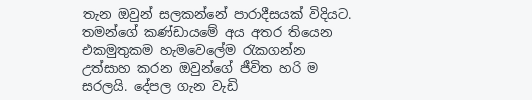තැන ඔවුන් සලකන්නේ පාරාදීසයක් විදියට. තමන්ගේ කණ්ඩායමේ අය අතර තියෙන එකමුතුකම හැමවෙලේම රැකගන්න උත්සාහ කරන ඔවුන්ගේ ජීවිත හරි ම සරලයි. දේපල ගැන වැඩි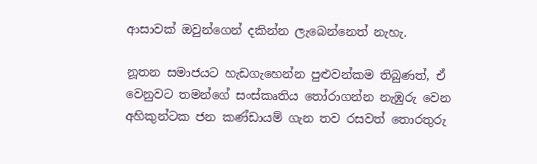ආසාවක් ඔවුන්ගෙන් දකින්න ලැබෙන්නෙත් නැහැ.

නූතන සමාජයට හැඩගැහෙන්න පුළුවන්කම තිබුණත්, ඒ වෙනුවට තමන්ගේ සංස්කෘතිය තෝරාගන්න නැඹුරු වෙන අහිකුන්ටක ජන කණ්ඩායම් ගැන තව රසවත් තොරතුරු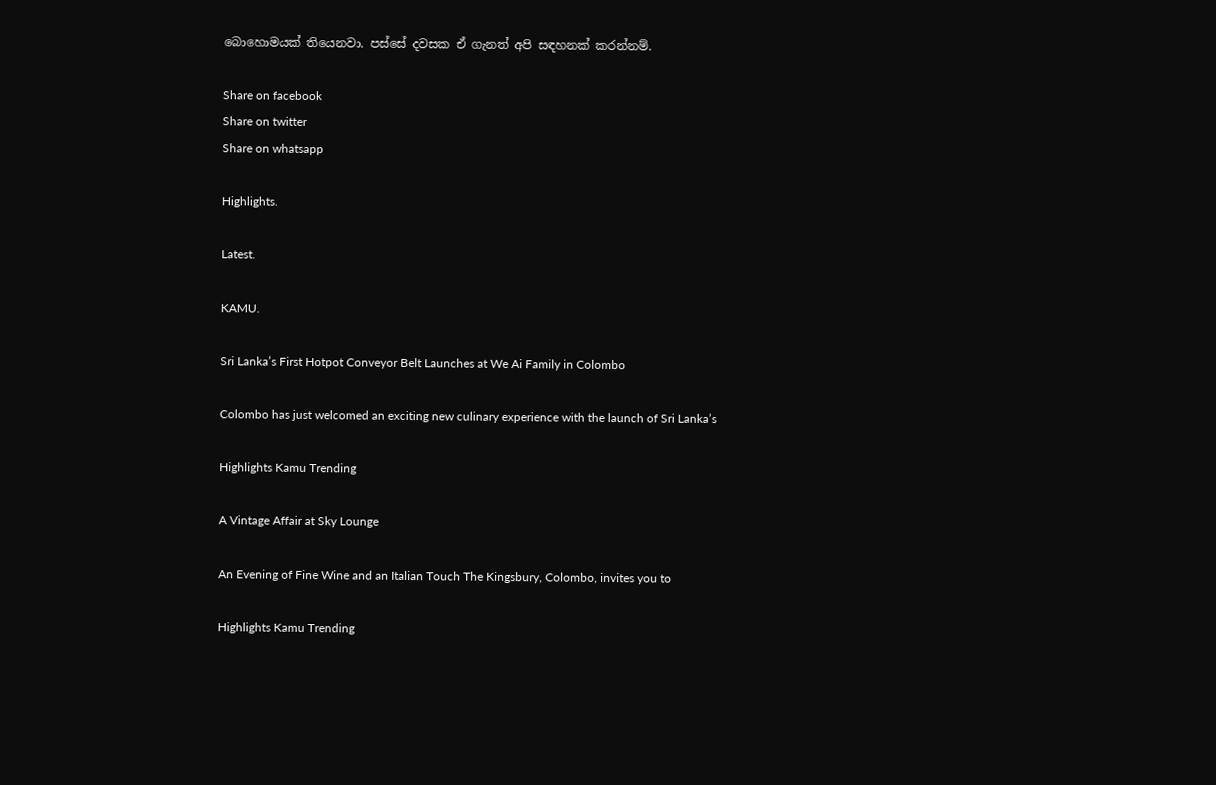බොහොමයක් තියෙනවා. පස්සේ දවසක ඒ ගැනත් අපි සඳහනක් කරන්නම්.

Share on facebook
Share on twitter
Share on whatsapp

Highlights.

Latest.

KAMU.

Sri Lanka’s First Hotpot Conveyor Belt Launches at We Ai Family in Colombo

Colombo has just welcomed an exciting new culinary experience with the launch of Sri Lanka’s

Highlights Kamu Trending

A Vintage Affair at Sky Lounge

An Evening of Fine Wine and an Italian Touch The Kingsbury, Colombo, invites you to

Highlights Kamu Trending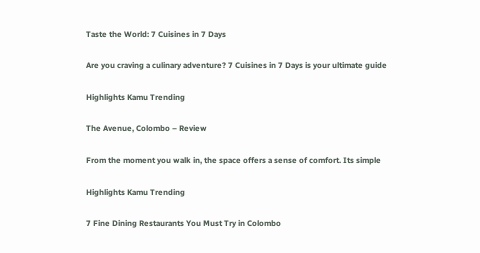Taste the World: 7 Cuisines in 7 Days

Are you craving a culinary adventure? 7 Cuisines in 7 Days is your ultimate guide

Highlights Kamu Trending

The Avenue, Colombo – Review

From the moment you walk in, the space offers a sense of comfort. Its simple

Highlights Kamu Trending

7 Fine Dining Restaurants You Must Try in Colombo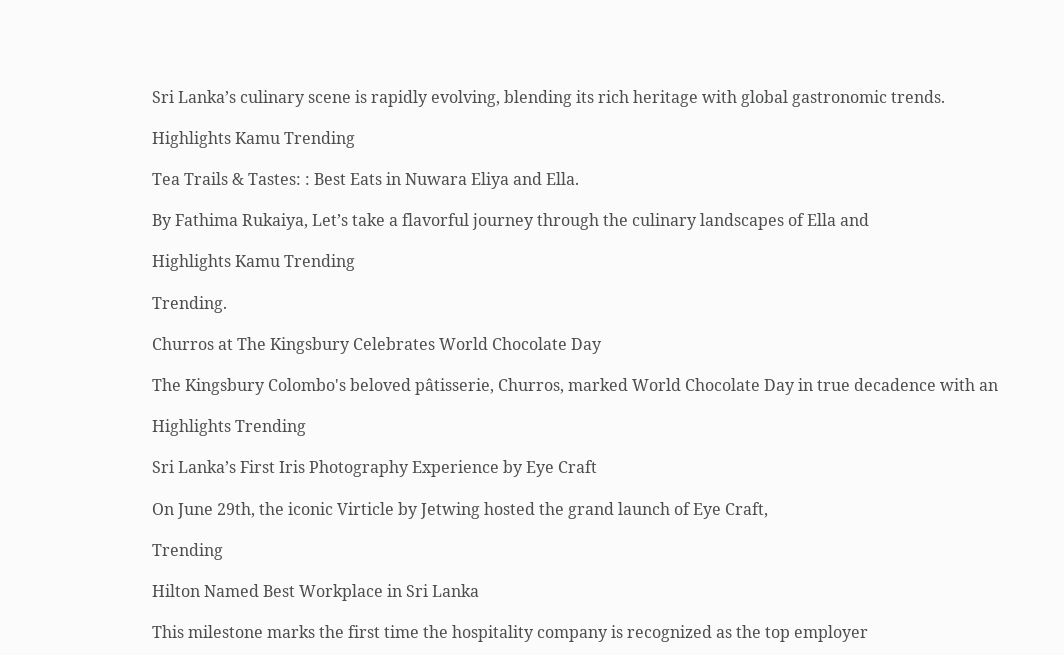Sri Lanka’s culinary scene is rapidly evolving, blending its rich heritage with global gastronomic trends.

Highlights Kamu Trending

Tea Trails & Tastes: : Best Eats in Nuwara Eliya and Ella.

By Fathima Rukaiya, Let’s take a flavorful journey through the culinary landscapes of Ella and

Highlights Kamu Trending

Trending.

Churros at The Kingsbury Celebrates World Chocolate Day

The Kingsbury Colombo's beloved pâtisserie, Churros, marked World Chocolate Day in true decadence with an

Highlights Trending

Sri Lanka’s First Iris Photography Experience by Eye Craft

On June 29th, the iconic Virticle by Jetwing hosted the grand launch of Eye Craft,

Trending

Hilton Named Best Workplace in Sri Lanka

This milestone marks the first time the hospitality company is recognized as the top employer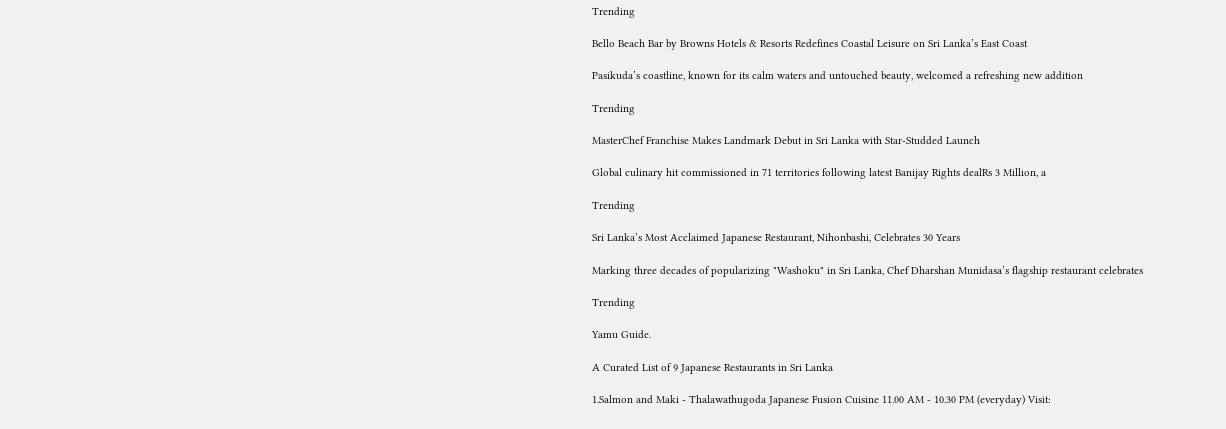Trending

Bello Beach Bar by Browns Hotels & Resorts Redefines Coastal Leisure on Sri Lanka’s East Coast

Pasikuda’s coastline, known for its calm waters and untouched beauty, welcomed a refreshing new addition

Trending

MasterChef Franchise Makes Landmark Debut in Sri Lanka with Star-Studded Launch

Global culinary hit commissioned in 71 territories following latest Banijay Rights dealRs 3 Million, a

Trending

Sri Lanka’s Most Acclaimed Japanese Restaurant, Nihonbashi, Celebrates 30 Years

Marking three decades of popularizing "Washoku" in Sri Lanka, Chef Dharshan Munidasa’s flagship restaurant celebrates

Trending

Yamu Guide.

A Curated List of 9 Japanese Restaurants in Sri Lanka

1.Salmon and Maki - Thalawathugoda Japanese Fusion Cuisine 11.00 AM - 10.30 PM (everyday) Visit: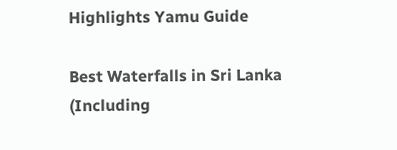Highlights Yamu Guide

Best Waterfalls in Sri Lanka (Including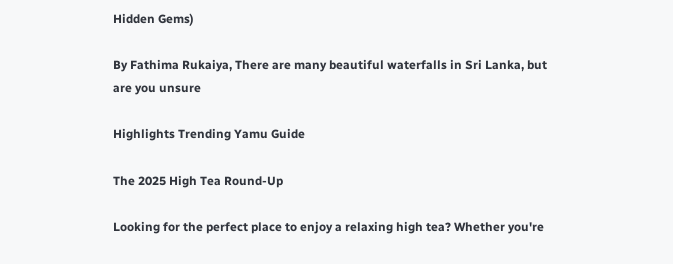Hidden Gems)

By Fathima Rukaiya, There are many beautiful waterfalls in Sri Lanka, but are you unsure

Highlights Trending Yamu Guide

The 2025 High Tea Round-Up

Looking for the perfect place to enjoy a relaxing high tea? Whether you're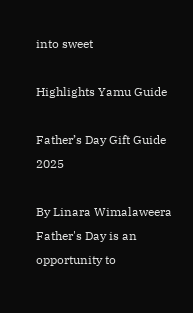into sweet

Highlights Yamu Guide

Father’s Day Gift Guide 2025

By Linara Wimalaweera Father's Day is an opportunity to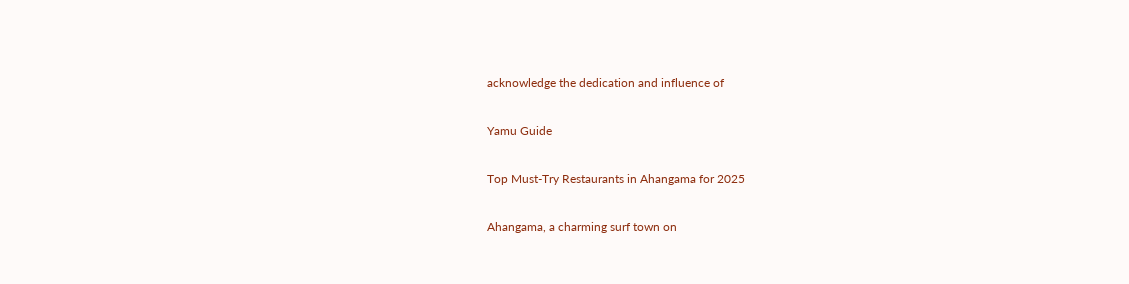acknowledge the dedication and influence of

Yamu Guide

Top Must-Try Restaurants in Ahangama for 2025

Ahangama, a charming surf town on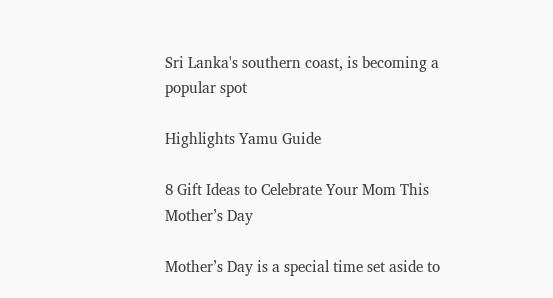Sri Lanka's southern coast, is becoming a popular spot

Highlights Yamu Guide

8 Gift Ideas to Celebrate Your Mom This Mother’s Day

Mother’s Day is a special time set aside to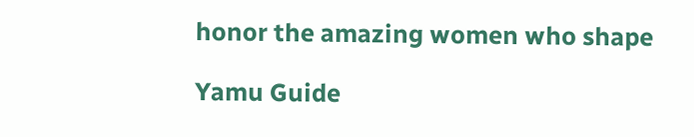honor the amazing women who shape

Yamu Guide